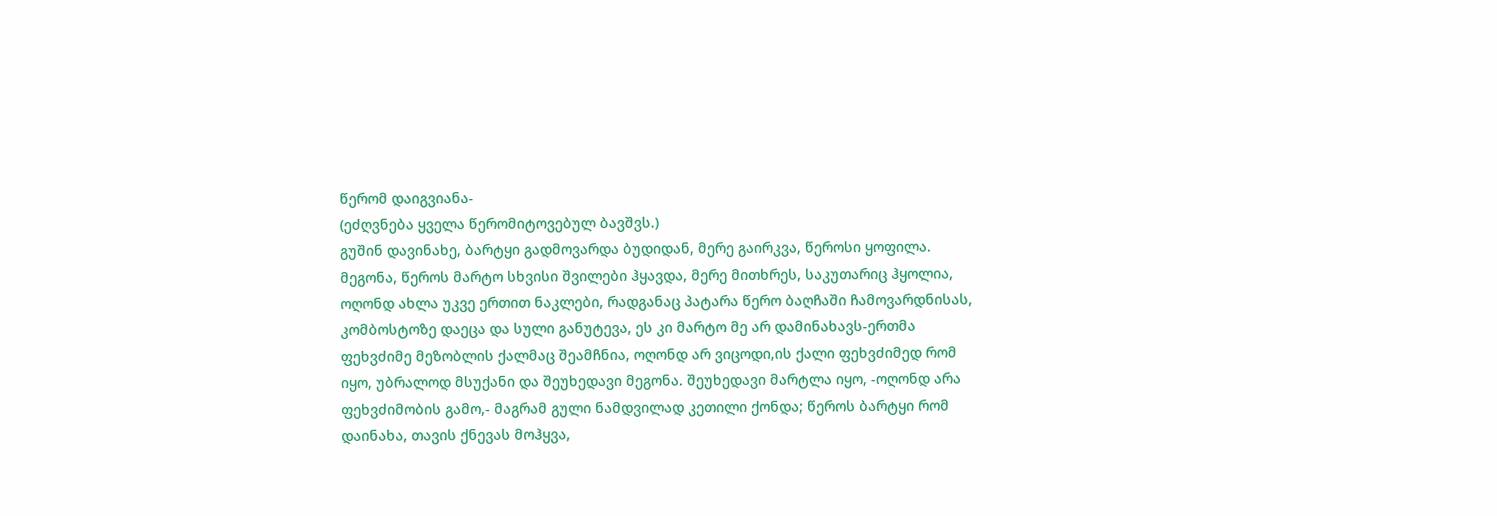წერომ დაიგვიანა-
(ეძღვნება ყველა წერომიტოვებულ ბავშვს.)
გუშინ დავინახე, ბარტყი გადმოვარდა ბუდიდან, მერე გაირკვა, წეროსი ყოფილა. მეგონა, წეროს მარტო სხვისი შვილები ჰყავდა, მერე მითხრეს, საკუთარიც ჰყოლია, ოღონდ ახლა უკვე ერთით ნაკლები, რადგანაც პატარა წერო ბაღჩაში ჩამოვარდნისას, კომბოსტოზე დაეცა და სული განუტევა, ეს კი მარტო მე არ დამინახავს-ერთმა ფეხვძიმე მეზობლის ქალმაც შეამჩნია, ოღონდ არ ვიცოდი,ის ქალი ფეხვძიმედ რომ იყო, უბრალოდ მსუქანი და შეუხედავი მეგონა. შეუხედავი მარტლა იყო, -ოღონდ არა ფეხვძიმობის გამო,- მაგრამ გული ნამდვილად კეთილი ქონდა; წეროს ბარტყი რომ დაინახა, თავის ქნევას მოჰყვა,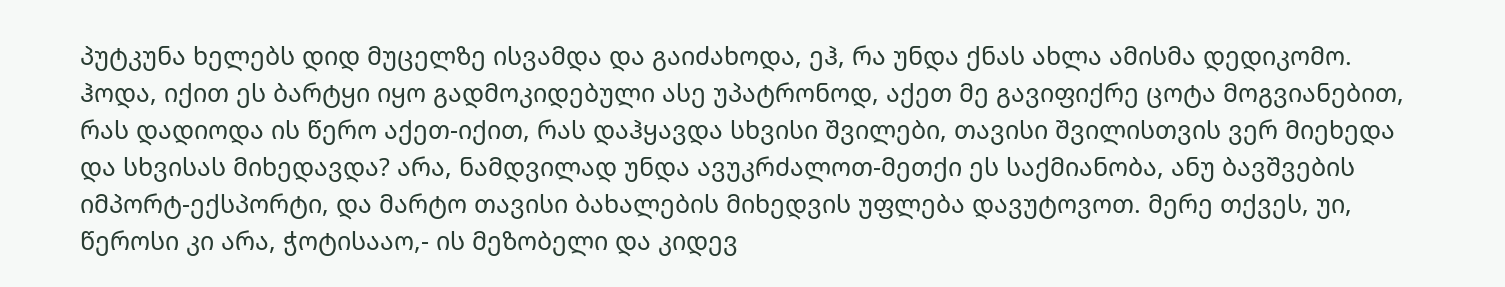პუტკუნა ხელებს დიდ მუცელზე ისვამდა და გაიძახოდა, ეჰ, რა უნდა ქნას ახლა ამისმა დედიკომო. ჰოდა, იქით ეს ბარტყი იყო გადმოკიდებული ასე უპატრონოდ, აქეთ მე გავიფიქრე ცოტა მოგვიანებით, რას დადიოდა ის წერო აქეთ-იქით, რას დაჰყავდა სხვისი შვილები, თავისი შვილისთვის ვერ მიეხედა და სხვისას მიხედავდა? არა, ნამდვილად უნდა ავუკრძალოთ-მეთქი ეს საქმიანობა, ანუ ბავშვების იმპორტ-ექსპორტი, და მარტო თავისი ბახალების მიხედვის უფლება დავუტოვოთ. მერე თქვეს, უი, წეროსი კი არა, ჭოტისააო,- ის მეზობელი და კიდევ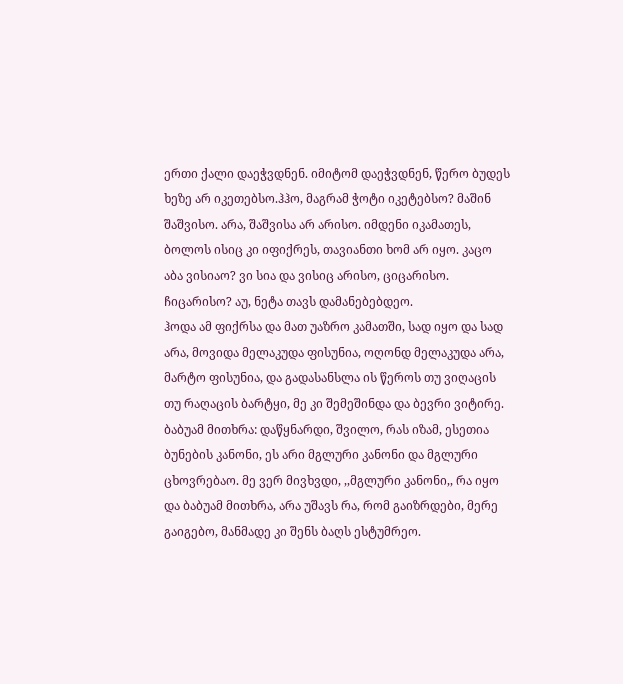ერთი ქალი დაეჭვდნენ. იმიტომ დაეჭვდნენ, წერო ბუდეს ხეზე არ იკეთებსო.ჰჰო, მაგრამ ჭოტი იკეტებსო? მაშინ შაშვისო. არა, შაშვისა არ არისო. იმდენი იკამათეს, ბოლოს ისიც კი იფიქრეს, თავიანთი ხომ არ იყო. კაცო აბა ვისიაო? ვი სია და ვისიც არისო, ციცარისო. ჩიცარისო? აუ, ნეტა თავს დამანებებდეო.
ჰოდა ამ ფიქრსა და მათ უაზრო კამათში, სად იყო და სად არა, მოვიდა მელაკუდა ფისუნია, ოღონდ მელაკუდა არა, მარტო ფისუნია, და გადასანსლა ის წეროს თუ ვიღაცის თუ რაღაცის ბარტყი, მე კი შემეშინდა და ბევრი ვიტირე. ბაბუამ მითხრა: დაწყნარდი, შვილო, რას იზამ, ესეთია ბუნების კანონი, ეს არი მგლური კანონი და მგლური ცხოვრებაო. მე ვერ მივხვდი, ,,მგლური კანონი,, რა იყო და ბაბუამ მითხრა, არა უშავს რა, რომ გაიზრდები, მერე გაიგებო, მანმადე კი შენს ბაღს ესტუმრეო.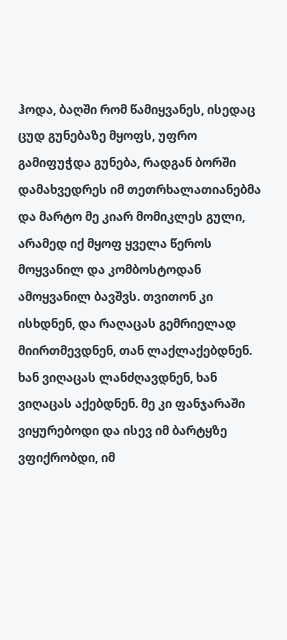ჰოდა, ბაღში რომ წამიყვანეს, ისედაც ცუდ გუნებაზე მყოფს, უფრო გამიფუჭდა გუნება, რადგან ბორში დამახვედრეს იმ თეთრხალათიანებმა და მარტო მე კიარ მომიკლეს გული, არამედ იქ მყოფ ყველა წეროს მოყვანილ და კომბოსტოდან ამოყვანილ ბავშვს. თვითონ კი ისხდნენ, და რაღაცას გემრიელად მიირთმევდნენ, თან ლაქლაქებდნენ. ხან ვიღაცას ლანძღავდნენ, ხან ვიღაცას აქებდნენ. მე კი ფანჯარაში ვიყურებოდი და ისევ იმ ბარტყზე ვფიქრობდი, იმ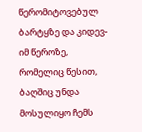წერომიტოვებულ ბარტყზე და კიდევ-იმ წეროზე, რომელიც წესით, ბაღშიც უნდა მოსულიყო ჩემს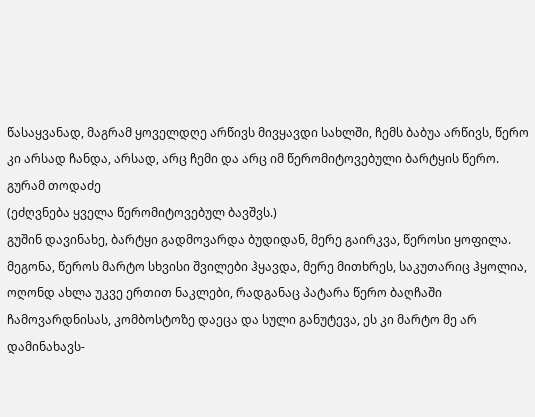წასაყვანად, მაგრამ ყოველდღე არწივს მივყავდი სახლში, ჩემს ბაბუა არწივს, წერო კი არსად ჩანდა, არსად, არც ჩემი და არც იმ წერომიტოვებული ბარტყის წერო.
გურამ თოდაძე
(ეძღვნება ყველა წერომიტოვებულ ბავშვს.)
გუშინ დავინახე, ბარტყი გადმოვარდა ბუდიდან, მერე გაირკვა, წეროსი ყოფილა. მეგონა, წეროს მარტო სხვისი შვილები ჰყავდა, მერე მითხრეს, საკუთარიც ჰყოლია, ოღონდ ახლა უკვე ერთით ნაკლები, რადგანაც პატარა წერო ბაღჩაში ჩამოვარდნისას, კომბოსტოზე დაეცა და სული განუტევა, ეს კი მარტო მე არ დამინახავს-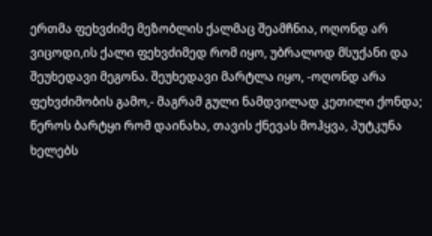ერთმა ფეხვძიმე მეზობლის ქალმაც შეამჩნია, ოღონდ არ ვიცოდი,ის ქალი ფეხვძიმედ რომ იყო, უბრალოდ მსუქანი და შეუხედავი მეგონა. შეუხედავი მარტლა იყო, -ოღონდ არა ფეხვძიმობის გამო,- მაგრამ გული ნამდვილად კეთილი ქონდა; წეროს ბარტყი რომ დაინახა, თავის ქნევას მოჰყვა, პუტკუნა ხელებს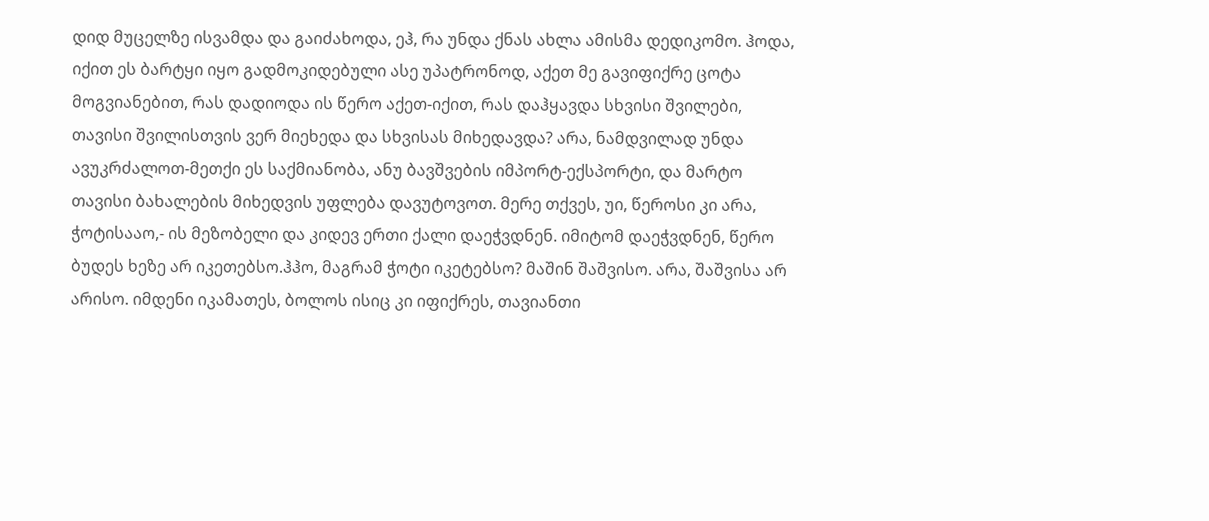დიდ მუცელზე ისვამდა და გაიძახოდა, ეჰ, რა უნდა ქნას ახლა ამისმა დედიკომო. ჰოდა, იქით ეს ბარტყი იყო გადმოკიდებული ასე უპატრონოდ, აქეთ მე გავიფიქრე ცოტა მოგვიანებით, რას დადიოდა ის წერო აქეთ-იქით, რას დაჰყავდა სხვისი შვილები, თავისი შვილისთვის ვერ მიეხედა და სხვისას მიხედავდა? არა, ნამდვილად უნდა ავუკრძალოთ-მეთქი ეს საქმიანობა, ანუ ბავშვების იმპორტ-ექსპორტი, და მარტო თავისი ბახალების მიხედვის უფლება დავუტოვოთ. მერე თქვეს, უი, წეროსი კი არა, ჭოტისააო,- ის მეზობელი და კიდევ ერთი ქალი დაეჭვდნენ. იმიტომ დაეჭვდნენ, წერო ბუდეს ხეზე არ იკეთებსო.ჰჰო, მაგრამ ჭოტი იკეტებსო? მაშინ შაშვისო. არა, შაშვისა არ არისო. იმდენი იკამათეს, ბოლოს ისიც კი იფიქრეს, თავიანთი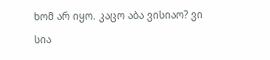ხომ არ იყო. კაცო აბა ვისიაო? ვი სია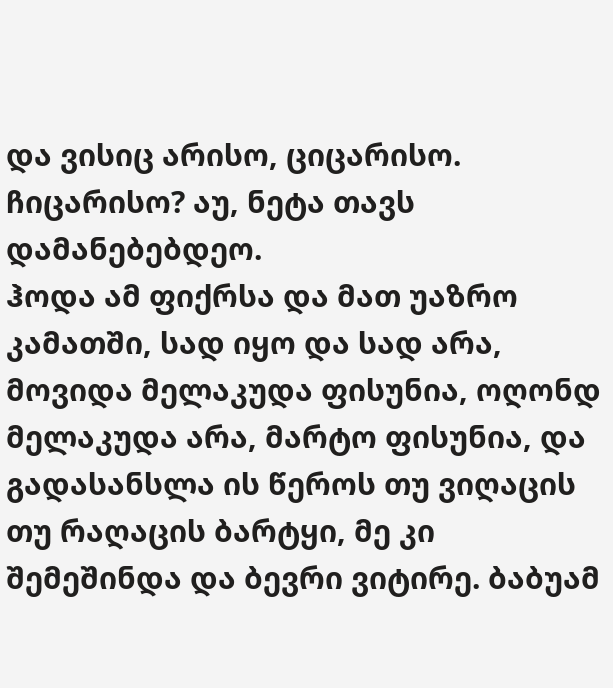და ვისიც არისო, ციცარისო. ჩიცარისო? აუ, ნეტა თავს დამანებებდეო.
ჰოდა ამ ფიქრსა და მათ უაზრო კამათში, სად იყო და სად არა, მოვიდა მელაკუდა ფისუნია, ოღონდ მელაკუდა არა, მარტო ფისუნია, და გადასანსლა ის წეროს თუ ვიღაცის თუ რაღაცის ბარტყი, მე კი შემეშინდა და ბევრი ვიტირე. ბაბუამ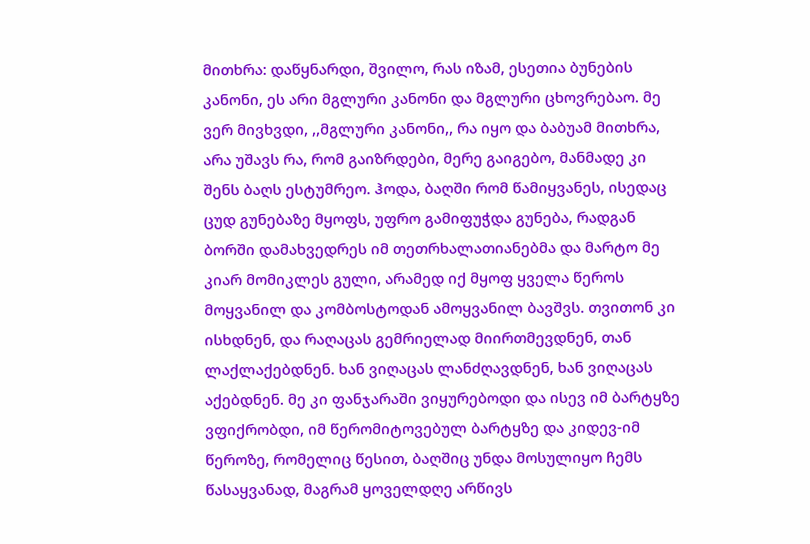მითხრა: დაწყნარდი, შვილო, რას იზამ, ესეთია ბუნების კანონი, ეს არი მგლური კანონი და მგლური ცხოვრებაო. მე ვერ მივხვდი, ,,მგლური კანონი,, რა იყო და ბაბუამ მითხრა, არა უშავს რა, რომ გაიზრდები, მერე გაიგებო, მანმადე კი შენს ბაღს ესტუმრეო. ჰოდა, ბაღში რომ წამიყვანეს, ისედაც ცუდ გუნებაზე მყოფს, უფრო გამიფუჭდა გუნება, რადგან ბორში დამახვედრეს იმ თეთრხალათიანებმა და მარტო მე კიარ მომიკლეს გული, არამედ იქ მყოფ ყველა წეროს მოყვანილ და კომბოსტოდან ამოყვანილ ბავშვს. თვითონ კი ისხდნენ, და რაღაცას გემრიელად მიირთმევდნენ, თან ლაქლაქებდნენ. ხან ვიღაცას ლანძღავდნენ, ხან ვიღაცას აქებდნენ. მე კი ფანჯარაში ვიყურებოდი და ისევ იმ ბარტყზე ვფიქრობდი, იმ წერომიტოვებულ ბარტყზე და კიდევ-იმ წეროზე, რომელიც წესით, ბაღშიც უნდა მოსულიყო ჩემს წასაყვანად, მაგრამ ყოველდღე არწივს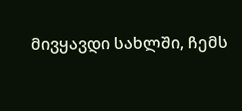მივყავდი სახლში, ჩემს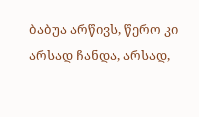ბაბუა არწივს, წერო კი არსად ჩანდა, არსად,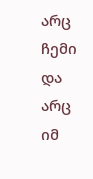არც ჩემი და არც იმ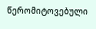წერომიტოვებული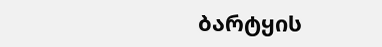ბარტყის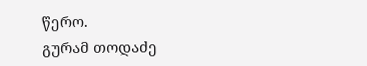წერო.
გურამ თოდაძე